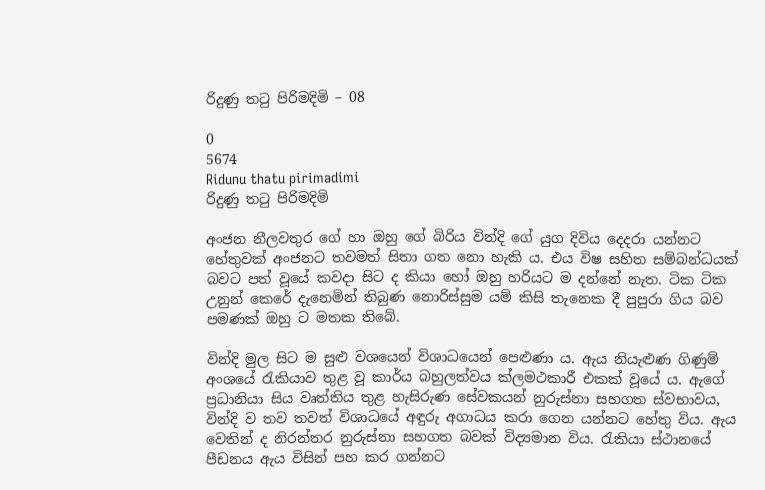රිදුණු තටු පිරිමදිමි – 08

0
5674
Ridunu thatu pirimadimi
රිදුණු තටු පිරිමදිමි

අංජන නීලවතුර ගේ හා ඔහු ගේ බිරිය වින්දි ගේ යුග දිවිය දෙදරා යන්නට හේතුවක් අංජනට තවමත් සිතා ගත නො හැකි ය. එය විෂ සහිත සම්බන්ධයක් බවට පත් වූයේ කවදා සිට ද කියා හෝ ඔහු හරියට ම දන්නේ නැත. ටික ටික උනුන් කෙරේ දැනෙමින් තිබුණ නොරිස්සුම යම් කිසි තැනෙක දී පුපුරා ගිය බව පමණක් ඔහු ට මතක තිබේ.

වින්දි මුල සිට ම සුළු වශයෙන් විශාධයෙන් පෙළුණා ය. ඇය නියැළුණ ගිණුම් අංශයේ රැකියාව තුළ වූ කාර්ය බහුලත්වය ක්ලමථකාරී එකක් වූයේ ය. ඇගේ ප්‍රධානියා සිය වෘත්තිය තුළ හැසිරුණ සේවකයන් නුරුස්නා සහගත ස්වභාවය, වින්දි ව තව තවත් විශාධයේ අඳුරු අගාධය කරා ගෙන යන්නට හේතු විය. ඇය වෙතින් ද නිරන්තර නුරුස්නා සහගත බවක් විද්‍යමාන විය. රැකියා ස්ථානයේ පීඩනය ඇය විසින් පහ කර ගන්නට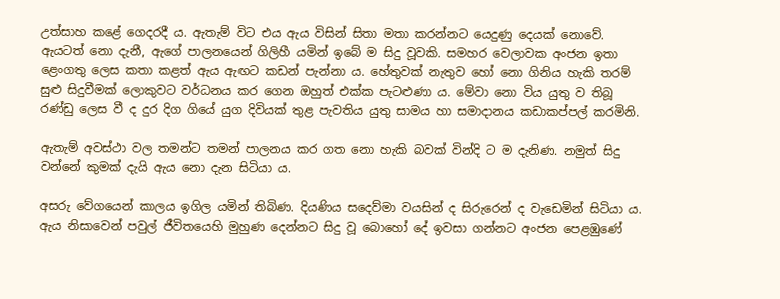උත්සාහ කළේ ගෙදරදී ය. ඇතැම් විට එය ඇය විසින් සිතා මතා කරන්නට යෙදුණු දෙයක් නොවේ. ඇයටත් නො දැනී, ඇගේ පාලනයෙන් ගිලිහී යමින් ඉබේ ම සිදු වූවකි. සමහර වෙලාවක අංජන ඉතා ළෙංගතු ලෙස කතා කළත් ඇය ඇඟට කඩන් පැන්නා ය. හේතුවක් නැතුව හෝ නො ගිනිය හැකි තරම් සුළු සිදුවීමක් ලොකුවට වර්ධනය කර ගෙන ඔහුත් එක්ක පැටළුණා ය. මේවා නො විය යුතු ව තිබූ  රණ්ඩු ලෙස වී ද දුර දිග ගියේ යුග දිවියක් තුළ පැවතිය යුතු සාමය හා සමාදානය කඩාකප්පල් කරමිනි.

ඇතැම් අවස්ථා වල තමන්ට තමන් පාලනය කර ගත නො හැකි බවක් වින්දි ට ම දැනිණ. නමුත් සිදු වන්නේ කුමක් දැයි ඇය නො දැන සිටියා ය.

අසරු වේගයෙන් කාලය ඉගිල යමින් තිබිණ. දියණිය සදෙව්මා වයසින් ද සිරුරෙන් ද වැඩෙමින් සිටියා ය. ඇය නිසාවෙන් පවුල් ජීවිතයෙහි මුහුණ දෙන්නට සිදු වූ බොහෝ දේ ඉවසා ගන්නට අංජන පෙළඹුණේ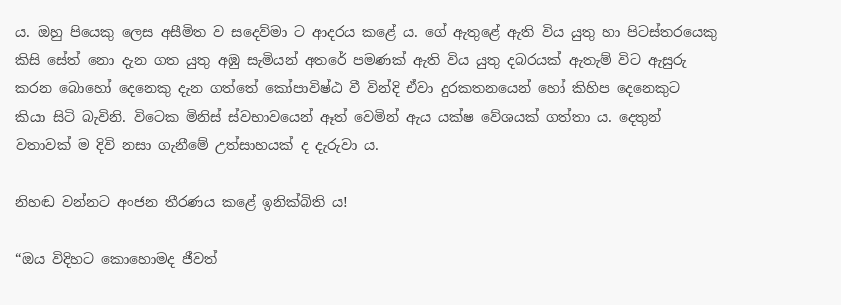ය. ඔහු පියෙකු ලෙස අසීමිත ව සදෙව්මා ට ආදරය කළේ ය. ගේ ඇතුළේ ඇති විය යුතු හා පිටස්තරයෙකු කිසි සේත් නො දැන ගත යුතු අඹු සැමියන් අතරේ පමණක් ඇති විය යුතු දබරයක් ඇතැම් විට ඇසුරු කරන බොහෝ දෙනෙකු දැන ගත්තේ කෝපාවිෂ්ඨ වී වින්දි ඒවා දුරකතනයෙන් හෝ කිහිප දෙනෙකුට කියා සිටි බැවිනි. විටෙක මිනිස් ස්වභාවයෙන් ඈත් වෙමින් ඇය යක්ෂ වේශයක් ගත්තා ය. දෙතුන් වතාවක් ම දිවි නසා ගැනීමේ උත්සාහයක් ද දැරුවා ය.

නිහඬ වන්නට අංජන තීරණය කළේ ඉනික්බිති ය!

“ඔය විදිහට කොහොමද ජීවත්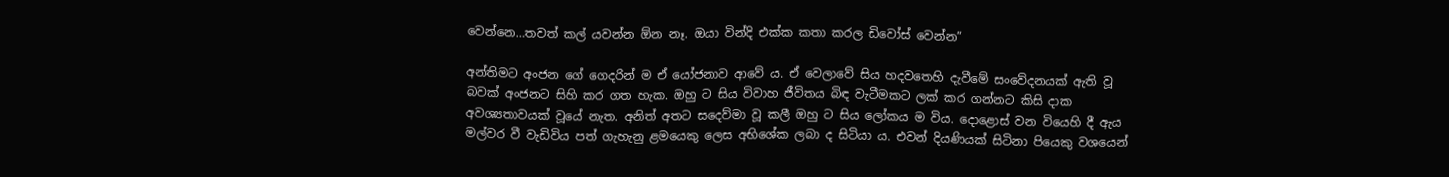වෙන්නෙ…තවත් කල් යවන්න ඕන නෑ. ඔයා වින්දි එක්ක කතා කරල ඩිවෝස් වෙන්න”

අන්තිමට අංජන ගේ ගෙදරින් ම ඒ යෝජනාව ආවේ ය. ඒ වෙලාවේ සිය හදවතෙහි දැවීමේ සංවේදනයක් ඇති වූ බවක් අංජනට සිහි කර ගත හැක. ඔහු ට සිය විවාහ ජීවිතය බිඳ වැටීමකට ලක් කර ගන්නට කිසි දාක අවශ්‍යතාවයක් වූයේ නැත. අනිත් අතට සදෙව්මා වූ කලී ඔහු ට සිය ලෝකය ම විය. දොළොස් වන වියෙහි දී ඇය මල්වර වී වැඩිවිය පත් ගැහැනු ළමයෙකු ලෙස අභිශේක ලබා ද සිටියා ය. එවන් දියණියක් සිටිනා පියෙකු වශයෙන්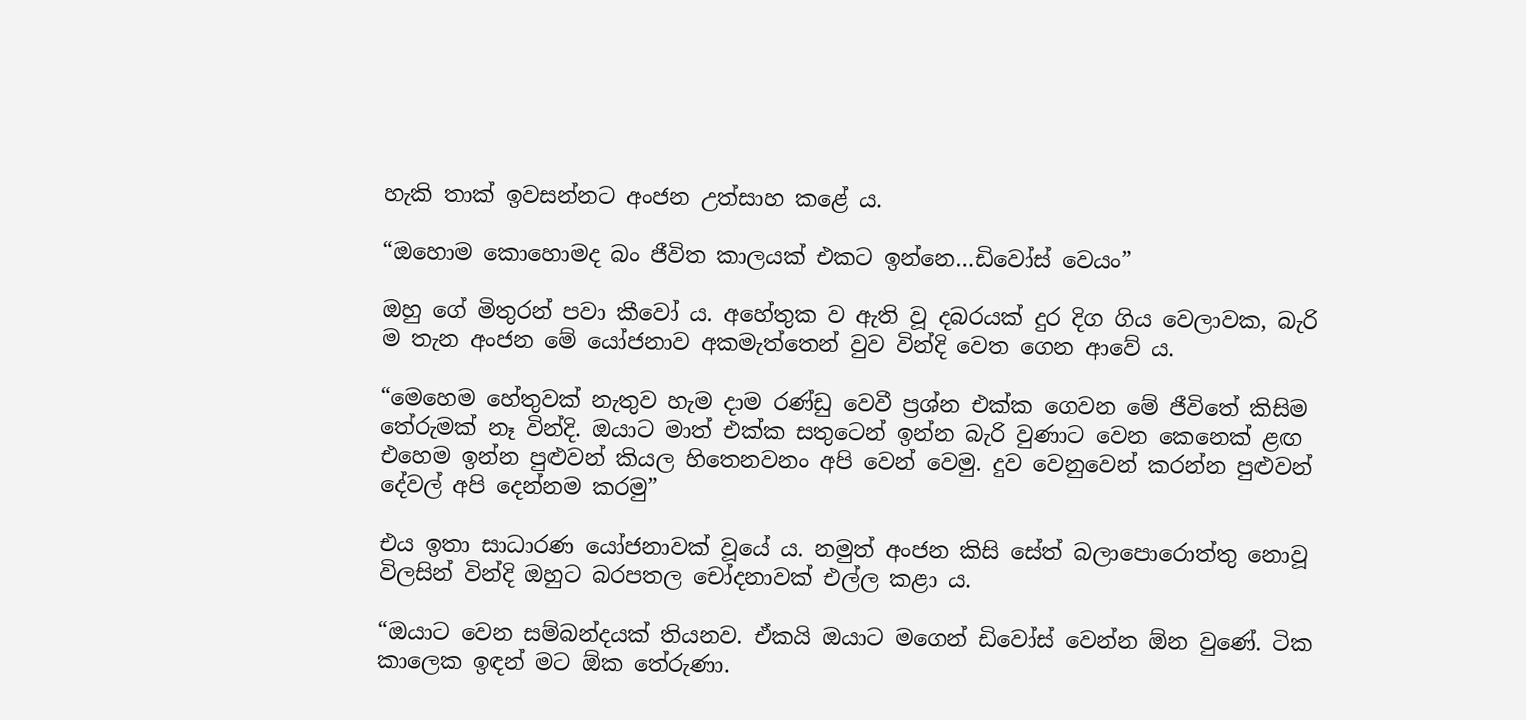හැකි තාක් ඉවසන්නට අංජන උත්සාහ කළේ ය.

“ඔහොම කොහොමද බං ජීවිත කාලයක් එකට ඉන්නෙ…ඩිවෝස් වෙයං”

ඔහු ගේ මිතුරන් පවා කීවෝ ය. අහේතුක ව ඇති වූ දබරයක් දුර දිග ගිය වෙලාවක, බැරි ම තැන අංජන මේ යෝජනාව අකමැත්තෙන් වුව වින්දි වෙත ගෙන ආවේ ය.

“මෙහෙම හේතුවක් නැතුව හැම දාම රණ්ඩු වෙවී ප්‍රශ්න එක්ක ගෙවන මේ ජීවිතේ කිසිම තේරුමක් නෑ වින්දි. ඔයාට මාත් එක්ක සතුටෙන් ඉන්න බැරි වුණාට වෙන කෙනෙක් ළඟ එහෙම ඉන්න පුළුවන් කියල හිතෙනවනං අපි වෙන් වෙමු. දුව වෙනුවෙන් කරන්න පුළුවන් දේවල් අපි දෙන්නම කරමු”

එය ඉතා සාධාරණ යෝජනාවක් වූයේ ය. නමුත් අංජන කිසි සේත් බලාපොරොත්තු නොවූ විලසින් වින්දි ඔහුට බරපතල චෝදනාවක් එල්ල කළා ය.

“ඔයාට වෙන සම්බන්දයක් තියනව. ඒකයි ඔයාට මගෙන් ඩිවෝස් වෙන්න ඕන වුණේ. ටික කාලෙක ඉඳන් මට ඕක තේරුණා.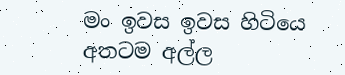මං ඉවස ඉවස හිටියෙ අතටම අල්ල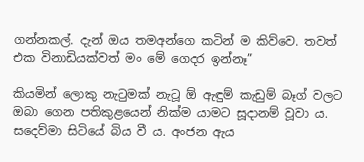ගන්නකල්. දැන් ඔය තමඅන්ගෙ කටින් ම කිව්වෙ. තවත් එක විනාඩියක්වත් මං මේ ගෙදර ඉන්නෑ”

කියමින් ලොකු නැටුමක් නැටූ ඕ ඇඳුම් කැඩුම් බෑග් වලට ඔබා ගෙන පතිකුළයෙන් නික්ම යාමට සූදානම් වූවා ය. සදෙව්මා සිටියේ බිය වී ය. අංජන ඇය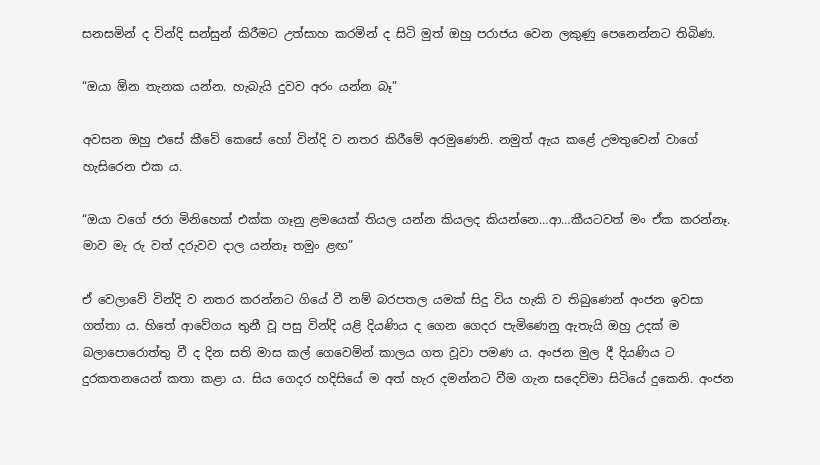සනසමින් ද වින්දි සන්සුන් කිරීමට උත්සාහ කරමින් ද සිටි මුත් ඔහු පරාජය වෙන ලකුණු පෙනෙන්නට තිබිණ.

“ඔයා ඕන තැනක යන්න. හැබැයි දුවව අරං යන්න බෑ”

අවසන ඔහු එසේ කීවේ කෙසේ හෝ වින්දි ව නතර කිරීමේ අරමුණෙනි. නමුත් ඇය කළේ උමතුවෙන් වාගේ හැසිරෙන එක ය.

“ඔයා වගේ ජරා මිනිහෙක් එක්ක ගෑනු ළමයෙක් තියල යන්න කියලද කියන්නෙ…ආ…කීයටවත් මං ඒක කරන්නෑ. මාව මැ රු වත් දරුවව දාල යන්නෑ තමුං ළඟ”

ඒ වෙලාවේ වින්දි ව නතර කරන්නට ගියේ වී නම් බරපතල යමක් සිදු විය හැකි ව තිබුණෙන් අංජන ඉවසා ගත්තා ය. හිතේ ආවේගය තුනී වූ පසු වින්දි යළි දියණිය ද ගෙන ගෙදර පැමිණෙනු ඇතැයි ඔහු උදක් ම බලාපොරොත්තු වී ද දින සති මාස කල් ගෙවෙමින් කාලය ගත වූවා පමණ ය. අංජන මුල දී දියණිය ට දුරකතනයෙන් කතා කළා ය. සිය ගෙදර හදිසියේ ම අත් හැර දමන්නට වීම ගැන සදෙව්මා සිටියේ දුකෙනි. අංජන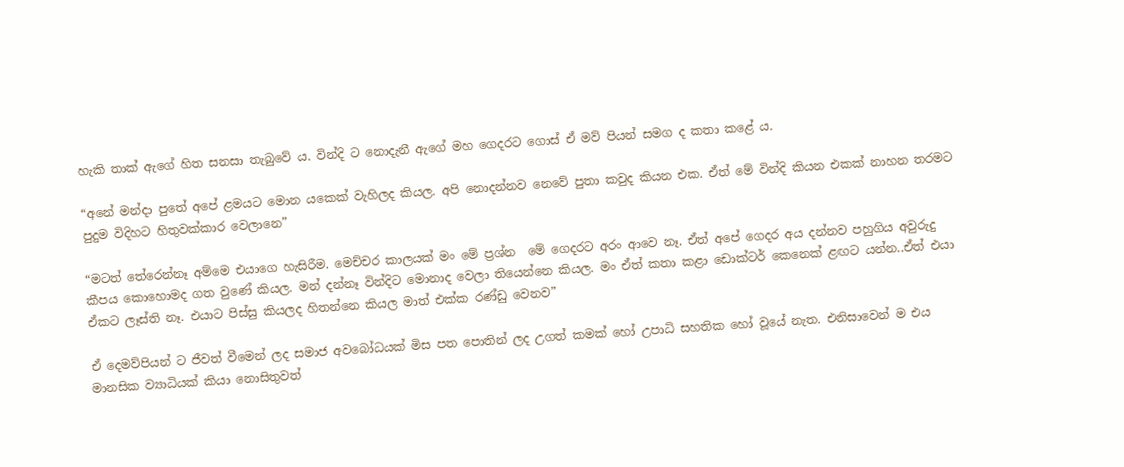හැකි තාක් ඇගේ හිත සනසා තැබුවේ ය. වින්දි ට නොදැනී ඇගේ මහ ගෙදරට ගොස් ඒ මව් පියන් සමග ද කතා කළේ ය.

“අනේ මන්දා පුතේ අපේ ළමයට මොන යකෙක් වැහිලද කියල. අපි නොදන්නව නෙවේ පුතා කවුද කියන එක. ඒත් මේ වින්දි කියන එකක් නාහන තරමට පුදුම විදිහට හිතුවක්කාර වෙලානෙ”

“මටත් තේරෙන්නෑ අම්මෙ එයාගෙ හැසිරීම. මෙච්චර කාලයක් මං මේ ප්‍රශ්න  මේ ගෙදරට අරං ආවෙ නෑ. ඒත් අපේ ගෙදර අය දන්නව පහුගිය අවුරුදු කීපය කොහොමද ගත වුණේ කියල. මන් දන්නෑ වින්දිට මොනාද වෙලා තියෙන්නෙ කියල. මං ඒත් කතා කළා ඩොක්ටර් කෙනෙක් ළඟට යන්න..ඒත් එයා ඒකට ලෑස්ති නෑ. එයාට පිස්සු කියලද හිතන්නෙ කියල මාත් එක්ක රණ්ඩු වෙනව”

ඒ දෙමව්පියන් ට ජීවත් වීමෙන් ලද සමාජ අවබෝධයක් මිස පත පොතින් ලද උගත් කමක් හෝ උපාධි සහතික හෝ වූයේ නැත. එනිසාවෙන් ම එය මානසික ව්‍යාධියක් කියා නොසිතුවත්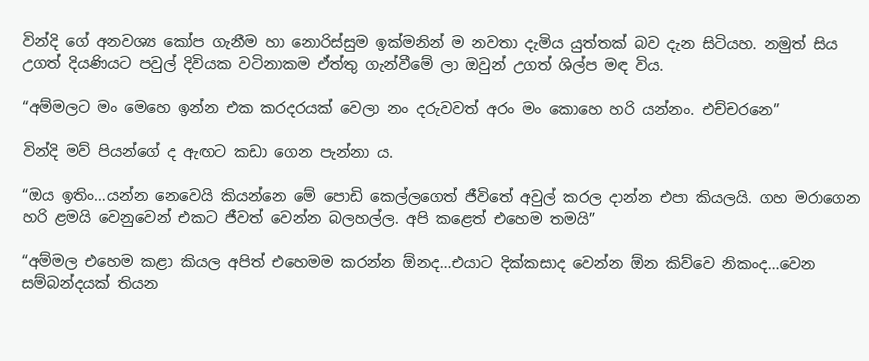වින්දි ගේ අනවශ්‍ය කෝප ගැනීම හා නොරිස්සුම ඉක්මනින් ම නවතා දැමිය යුත්තක් බව දැන සිටියහ. නමුත් සිය උගත් දියණියට පවුල් දිවියක වටිනාකම ඒත්තු ගැන්වීමේ ලා ඔවුන් උගත් ශිල්ප මඳ විය.

“අම්මලට මං මෙහෙ ඉන්න එක කරදරයක් වෙලා නං දරුවවත් අරං මං කොහෙ හරි යන්නං. එච්චරනෙ”

වින්දි මව් පියන්ගේ ද ඇඟට කඩා ගෙන පැන්නා ය.

“ඔය ඉතිං…යන්න නෙවෙයි කියන්නෙ මේ පොඩි කෙල්ලගෙත් ජීවිතේ අවුල් කරල දාන්න එපා කියලයි. ගහ මරාගෙන හරි ළමයි වෙනුවෙන් එකට ජීවත් වෙන්න බලහල්ල. අපි කළෙත් එහෙම තමයි”

“අම්මල එහෙම කළා කියල අපිත් එහෙමම කරන්න ඕනද…එයාට දික්කසාද වෙන්න ඕන කිව්වෙ නිකංද…වෙන සම්බන්දයක් තියන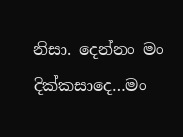නිසා. දෙන්නං මං දික්කසාදෙ…මං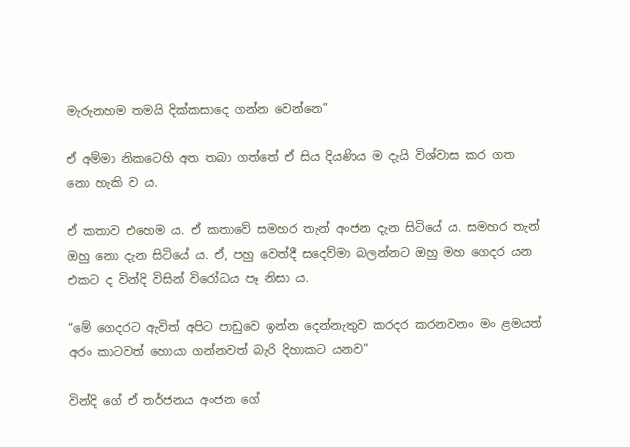මැරුනහම තමයි දික්කසාදෙ ගන්න වෙන්නෙ”

ඒ අම්මා නිකටෙහි අත තබා ගත්තේ ඒ සිය දියණිය ම දැයි විශ්වාස කර ගත නො හැකි ව ය.

ඒ කතාව එහෙම ය. ඒ කතාවේ සමහර තැන් අංජන දැන සිටියේ ය. සමහර තැන් ඔහු නො දැන සිටියේ ය. ඒ, පහු වෙත්දී සදෙව්මා බලන්නට ඔහු මහ ගෙදර යන එකට ද වින්දි විසින් විරෝධය පෑ නිසා ය.

“මේ ගෙදරට ඇවිත් අපිට පාඩුවෙ ඉන්න දෙන්නැතුව කරදර කරනවනං මං ළමයත් අරං කාටවත් හොයා ගන්නවත් බැරි දිහාකට යනව”

වින්දි ගේ ඒ තර්ජනය අංජන ගේ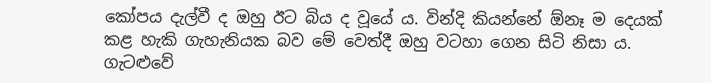කෝපය දැල්වී ද ඔහු ඊට බිය ද වූයේ ය. වින්දි කියන්නේ ඕනෑ ම දෙයක් කළ හැකි ගැහැනියක බව මේ වෙත්දී ඔහු වටහා ගෙන සිටි නිසා ය. ගැටළුවේ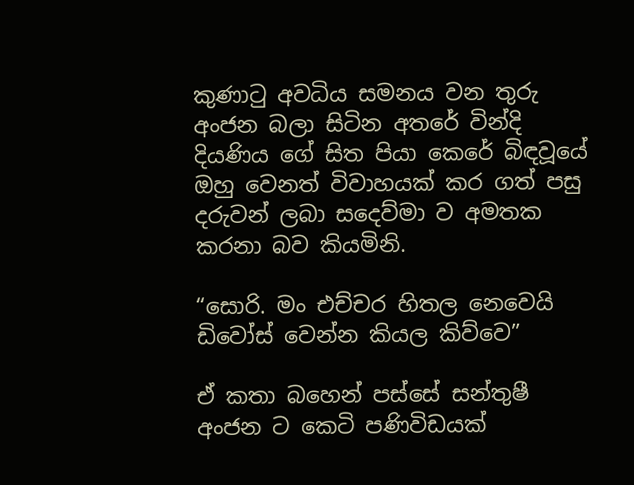කුණාටු අවධිය සමනය වන තුරු අංජන බලා සිටින අතරේ වින්දි දියණිය ගේ සිත පියා කෙරේ බිඳවූයේ ඔහු වෙනත් විවාහයක් කර ගත් පසු දරුවන් ලබා සදෙව්මා ව අමතක කරනා බව කියමිනි.

“සොරි. මං එච්චර හිතල නෙවෙයි ඩිවෝස් වෙන්න කියල කිව්වෙ”

ඒ කතා බහෙන් පස්සේ සන්තුෂී අංජන ට කෙටි පණිවිඩයක්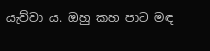යැව්වා ය. ඔහු කහ පාට මඳ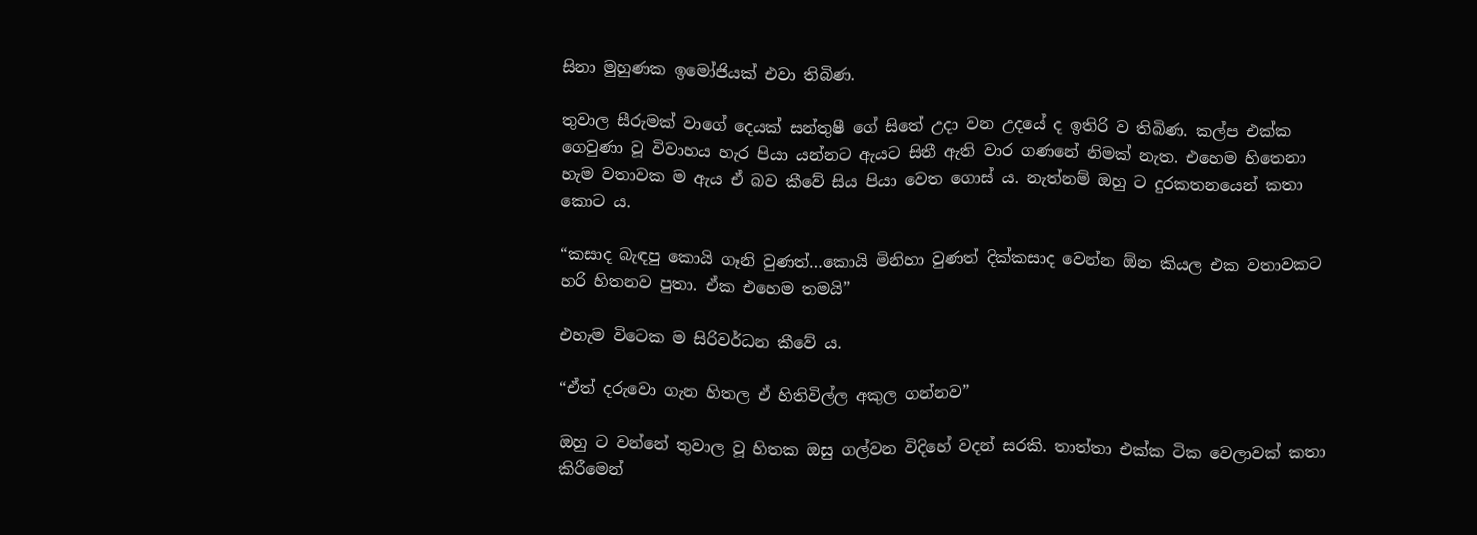සිනා මුහුණක ඉමෝජියක් එවා තිබිණ.

තුවාල සීරුමක් වාගේ දෙයක් සන්තුෂී ගේ සිතේ උදා වන උදයේ ද ඉතිරි ව තිබිණ. කල්ප එක්ක ගෙවුණා වූ විවාහය හැර පියා යන්නට ඇයට සිතී ඇති වාර ගණනේ නිමක් නැත. එහෙම හිතෙනා හැම වතාවක ම ඇය ඒ බව කීවේ සිය පියා වෙත ගොස් ය. නැත්නම් ඔහු ට දුරකතනයෙන් කතා කොට ය.

“කසාද බැඳපු කොයි ගෑනි වුණත්…කොයි මිනිහා වුණත් දික්කසාද වෙන්න ඕන කියල එක වතාවකට හරි හිතනව පුතා. ඒක එහෙම තමයි”

එහැම විටෙක ම සිරිවර්ධන කීවේ ය.

“ඒත් දරුවො ගැන හිතල ඒ හිතිවිල්ල අකුල ගන්නව”

ඔහු ට වන්නේ තුවාල වූ හිතක ඔසු ගල්වන විදිහේ වදන් සරකි. තාත්තා එක්ක ටික වෙලාවක් කතා කිරීමෙන්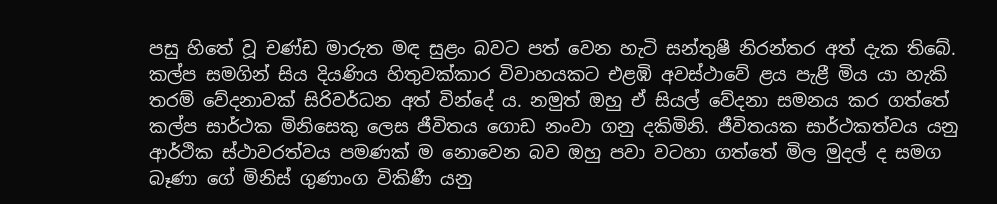පසු හිතේ වූ චණ්ඩ මාරුත මඳ සුළං බවට පත් වෙන හැටි සන්තුෂී නිරන්තර අත් දැක තිබේ. කල්ප සමගින් සිය දියණිය හිතුවක්කාර විවාහයකට එළඹි අවස්ථාවේ ළය පැළී මිය යා හැකි තරම් වේදනාවක් සිරිවර්ධන අත් වින්දේ ය. නමුත් ඔහු ඒ සියල් වේදනා සමනය කර ගත්තේ කල්ප සාර්ථක මිනිසෙකු ලෙස ජීවිතය ගොඩ නංවා ගනු දකිමිනි. ජීවිතයක සාර්ථකත්වය යනු ආර්ථික ස්ථාවරත්වය පමණක් ම නොවෙන බව ඔහු පවා වටහා ගත්තේ මිල මුදල් ද සමග බෑණා ගේ මිනිස් ගුණාංග විකිණී යනු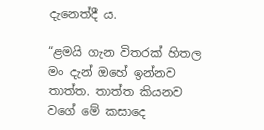දැනෙත්දී ය.

“ළමයි ගැන විතරක් හිතල මං දැන් ඔහේ ඉන්නව තාත්ත. තාත්ත කියනව වගේ මේ කසාදෙ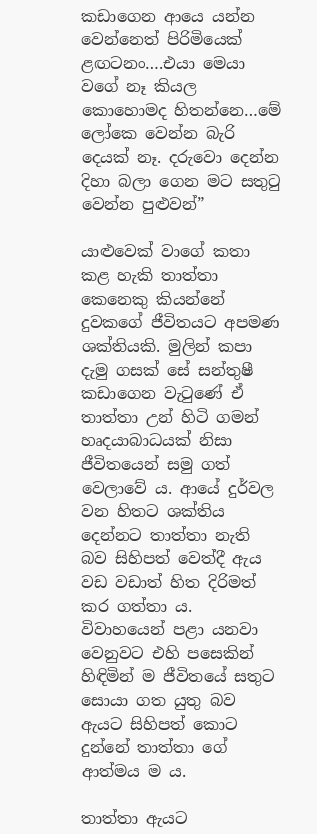කඩාගෙන ආයෙ යන්න වෙන්නෙත් පිරිමියෙක් ළඟටනං….එයා මෙයා වගේ නෑ කියල කොහොමද හිතන්නෙ…මේ ලෝකෙ වෙන්න බැරි දෙයක් නෑ. දරුවො දෙන්න දිහා බලා ගෙන මට සතුටු වෙන්න පුළුවන්”

යාළුවෙක් වාගේ කතා කළ හැකි තාත්තා කෙනෙකු කියන්නේ දුවකගේ ජීවිතයට අපමණ ශක්තියකි. මුලින් කපා දැමු ගසක් සේ සන්තුෂී කඩාගෙන වැටුණේ ඒ තාත්තා උන් හිටි ගමන් හෘදයාබාධයක් නිසා ජීවිතයෙන් සමු ගත් වෙලාවේ ය. ආයේ දුර්වල වන හිතට ශක්තිය දෙන්නට තාත්තා නැති බව සිහිපත් වෙත්දී ඇය වඩ වඩාත් හිත දිරිමත් කර ගත්තා ය. විවාහයෙන් පළා යනවා වෙනුවට එහි පසෙකින් හිඳිමින් ම ජීවිතයේ සතුට සොයා ගත යුතු බව ඇයට සිහිපත් කොට දුන්නේ තාත්තා ගේ ආත්මය ම ය.

තාත්තා ඇයට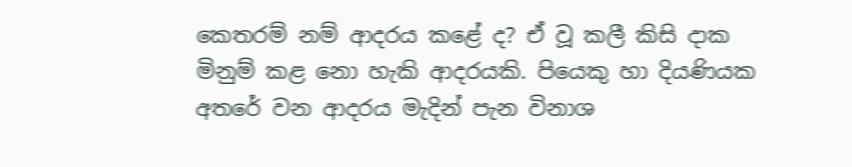කෙතරම් නම් ආදරය කළේ ද? ඒ වූ කලී කිසි දාක මිනුම් කළ නො හැකි ආදරයකි. පියෙකු හා දියණියක අතරේ වන ආදරය මැදින් පැන විනාශ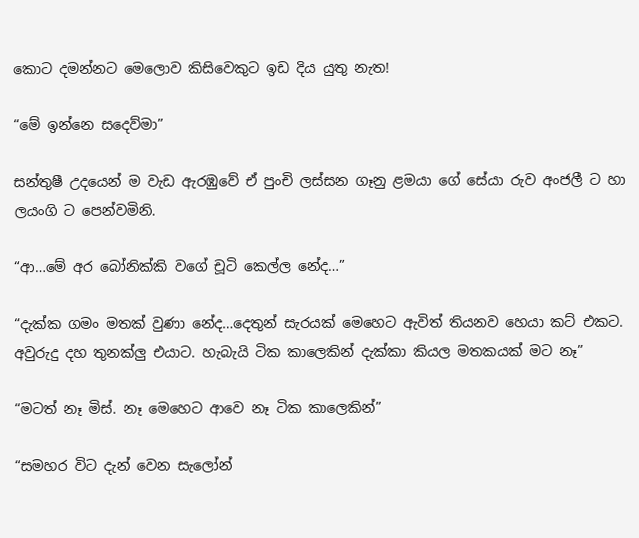කොට දමන්නට මෙලොව කිසිවෙකුට ඉඩ දිය යුතු නැත!

“මේ ඉන්නෙ සදෙව්මා”

සන්තුෂී උදයෙන් ම වැඩ ඇරඹුවේ ඒ පුංචි ලස්සන ගෑනු ළමයා ගේ සේයා රුව අංජලී ට හා ලයංගි ට පෙන්වමිනි.

“ආ…මේ අර බෝනික්කි වගේ චූටි කෙල්ල නේද…”

“දැක්ක ගමං මතක් වුණා නේද…දෙතුන් සැරයක් මෙහෙට ඇවිත් තියනව හෙයා කට් එකට. අවුරුදු දහ තුනක්ලු එයාට. හැබැයි ටික කාලෙකින් දැක්කා කියල මතකයක් මට නෑ”

“මටත් නෑ මිස්. නෑ මෙහෙට ආවෙ නෑ ටික කාලෙකින්”

“සමහර විට දැන් වෙන සැලෝන්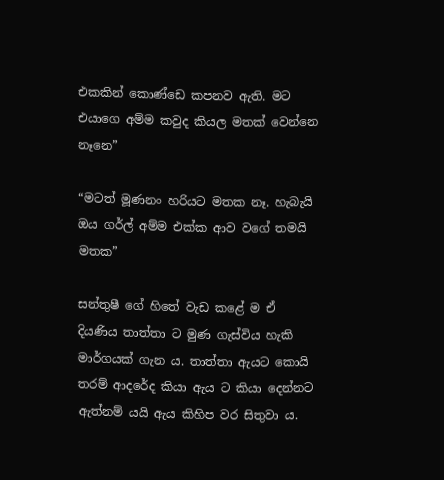එකකින් කොණ්ඩෙ කපනව ඇති. මට එයාගෙ අම්ම කවුද කියල මතක් වෙන්නෙ නෑනෙ”

“මටත් මූණනං හරියට මතක නෑ. හැබැයි ඔය ගර්ල් අම්ම එක්ක ආව වගේ තමයි මතක”

සන්තුෂී ගේ හිතේ වැඩ කළේ ම ඒ දියණිය තාත්තා ට මුණ ගැස්විය හැකි මාර්ගයක් ගැන ය. තාත්තා ඇයට කොයි තරම් ආදරේද කියා ඇය ට කියා දෙන්නට ඇත්නම් යයි ඇය කිහිප වර සිතුවා ය.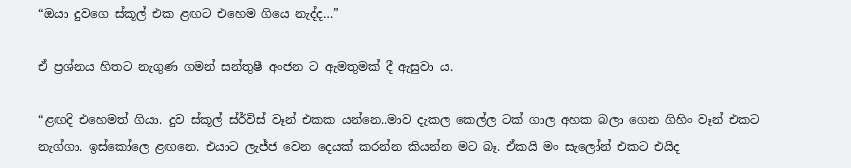“ඔයා දුවගෙ ස්කූල් එක ළඟට එහෙම ගියෙ නැද්ද…”

ඒ ප්‍රශ්නය හිතට නැගුණ ගමන් සන්තුෂී අංජන ට ඇමතුමක් දී ඇසුවා ය.

“ළඟදි එහෙමත් ගියා. දුව ස්කූල් ස්ර්විස් වෑන් එකක යන්නෙ..මාව දැකල කෙල්ල ටක් ගාල අහක බලා ගෙන ගිහිං වෑන් එකට නැග්ගා. ඉස්කෝලෙ ළඟනෙ. එයාට ලැජ්ජ වෙන දෙයක් කරන්න කියන්න මට බෑ. ඒකයි මං සැලෝන් එකට එයිද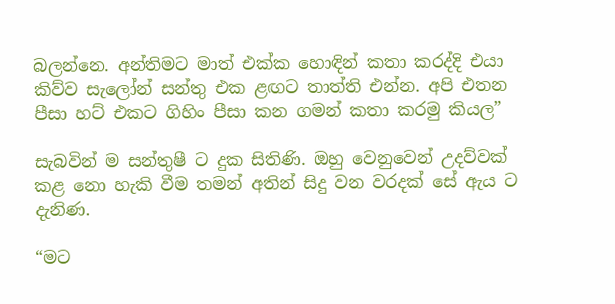බලන්නෙ. අන්තිමට මාත් එක්ක හොඳින් කතා කරද්දි එයා කිව්ව සැලෝන් සන්තු එක ළඟට තාත්ති එන්න. අපි එතන පීසා හට් එකට ගිහිං පීසා කන ගමන් කතා කරමු කියල”

සැබවින් ම සන්තුෂී ට දුක සිතිණි. ඔහු වෙනුවෙන් උදව්වක් කළ නො හැකි වීම තමන් අතින් සිදු වන වරදක් සේ ඇය ට දැනිණ.

“මට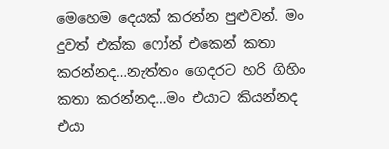මෙහෙම දෙයක් කරන්න පුළුවන්. මං දුවත් එක්ක ෆෝන් එකෙන් කතා කරන්නද…නැත්තං ගෙදරට හරි ගිහිං කතා කරන්නද…මං එයාට කියන්නද එයා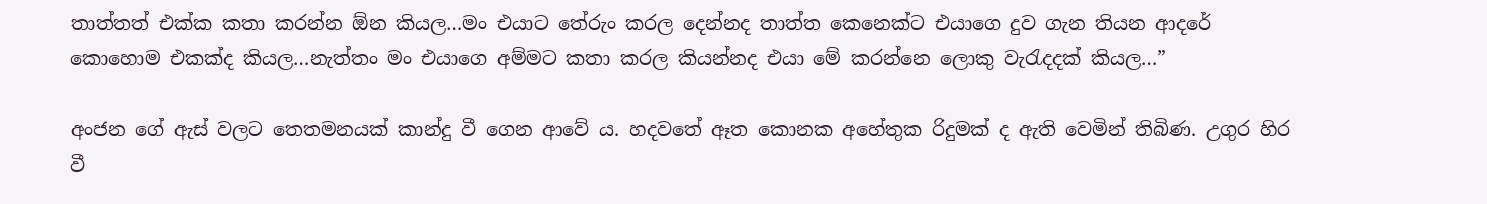තාත්තත් එක්ක කතා කරන්න ඕන කියල…මං එයාට තේරුං කරල දෙන්නද තාත්ත කෙනෙක්ට එයාගෙ දුව ගැන තියන ආදරේ කොහොම එකක්ද කියල…නැත්තං මං එයාගෙ අම්මට කතා කරල කියන්නද එයා මේ කරන්නෙ ලොකු වැරැදදක් කියල…”

අංජන ගේ ඇස් වලට තෙතමනයක් කාන්දු වී ගෙන ආවේ ය. හදවතේ ඈත කොනක අහේතුක රිදුමක් ද ඇති වෙමින් තිබිණ. උගුර හිර වී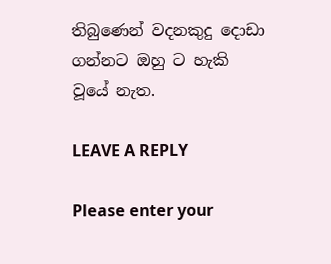තිබුණෙන් වදනකුදු දොඩා ගන්නට ඔහු ට හැකි වූයේ නැත.

LEAVE A REPLY

Please enter your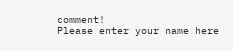comment!
Please enter your name here